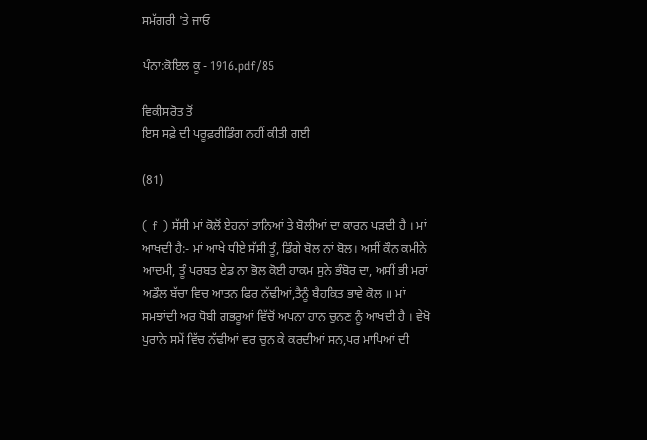ਸਮੱਗਰੀ 'ਤੇ ਜਾਓ

ਪੰਨਾ:ਕੋਇਲ ਕੂ - 1916.pdf/85

ਵਿਕੀਸਰੋਤ ਤੋਂ
ਇਸ ਸਫ਼ੇ ਦੀ ਪਰੂਫ਼ਰੀਡਿੰਗ ਨਹੀਂ ਕੀਤੀ ਗਈ

(81)

( f ) ਸੱਸੀ ਮਾਂ ਕੋਲੋਂ ਏਹਨਾਂ ਤਾਨਿਆਂ ਤੇ ਬੋਲੀਆਂ ਦਾ ਕਾਰਨ ਪੜਦੀ ਹੈ । ਮਾਂ ਆਖਦੀ ਹੈ:- ਮਾਂ ਆਖੇ ਧੀਏ ਸੱਸੀ ਤੂੰ, ਡਿੰਗੇ ਬੋਲ ਨਾਂ ਬੋਲ। ਅਸੀਂ ਕੌਨ ਕਮੀਨੇ ਆਦਮੀ, ਤੂੰ ਪਰਬਤ ਏਡ ਨਾ ਭੋਲ ਕੋਈ ਹਾਕਮ ਸੁਨੇ ਭੰਬੋਰ ਦਾ, ਅਸੀਂ ਭੀ ਮਰਾਂ ਅਡੌਲ ਬੱਚਾ ਵਿਚ ਆਤਨ ਫਿਰ ਨੱਢੀਆਂ,ਤੈਨੂੰ ਬੈਹਕਿਤ ਭਾਵੇ ਕੋਲ ॥ ਮਾਂ ਸਮਝਾਂਦੀ ਅਰ ਧੋਬੀ ਗਭਰੂਆਂ ਵਿੱਚੋਂ ਅਪਨਾ ਹਾਨ ਚੁਨਣ ਨੂੰ ਆਖਦੀ ਹੈ । ਵੇਖੋ ਪੁਰਾਨੇ ਸਮੇਂ ਵਿੱਚ ਨੱਢੀਆਂ ਵਰ ਚੁਨ ਕੇ ਕਰਦੀਆਂ ਸਨ,ਪਰ ਮਾਪਿਆਂ ਦੀ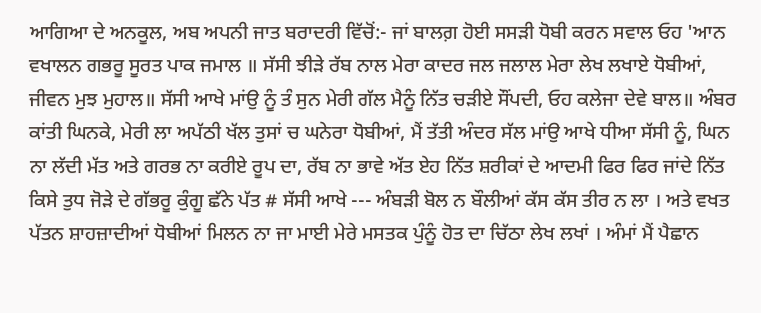ਆਗਿਆ ਦੇ ਅਨਕੂਲ, ਅਬ ਅਪਨੀ ਜਾਤ ਬਰਾਦਰੀ ਵਿੱਚੋਂ:- ਜਾਂ ਬਾਲਗ਼ ਹੋਈ ਸਸੜੀ ਧੋਬੀ ਕਰਨ ਸਵਾਲ ਓਹ 'ਆਨ ਵਖਾਲਨ ਗਭਰੂ ਸੂਰਤ ਪਾਕ ਜਮਾਲ ॥ ਸੱਸੀ ਝੀੜੇ ਰੱਬ ਨਾਲ ਮੇਰਾ ਕਾਦਰ ਜਲ ਜਲਾਲ ਮੇਰਾ ਲੇਖ ਲਖਾਏ ਧੋਬੀਆਂ, ਜੀਵਨ ਮੁਝ ਮੁਹਾਲ॥ ਸੱਸੀ ਆਖੇ ਮਾਂਉ ਨੂੰ ਤੰ ਸੁਨ ਮੇਰੀ ਗੱਲ ਮੈਨੂੰ ਨਿੱਤ ਚੜੀਏ ਸੌਂਪਦੀ, ਓਹ ਕਲੇਜਾ ਦੇਵੇ ਬਾਲ॥ ਅੰਬਰ ਕਾਂਤੀ ਘਿਨਕੇ, ਮੇਰੀ ਲਾ ਅਪੱਠੀ ਖੱਲ ਤੁਸਾਂ ਚ ਘਨੇਰਾ ਧੋਬੀਆਂ, ਮੈਂ ਤੱਤੀ ਅੰਦਰ ਸੱਲ ਮਾਂਉ ਆਖੇ ਧੀਆ ਸੱਸੀ ਨੂੰ, ਘਿਨ ਨਾ ਲੱਦੀ ਮੱਤ ਅਤੇ ਗਰਭ ਨਾ ਕਰੀਏ ਰੂਪ ਦਾ, ਰੱਬ ਨਾ ਭਾਵੇ ਅੱਤ ਏਹ ਨਿੱਤ ਸ਼ਰੀਕਾਂ ਦੇ ਆਦਮੀ ਫਿਰ ਫਿਰ ਜਾਂਦੇ ਨਿੱਤ ਕਿਸੇ ਤੁਧ ਜੋੜੇ ਦੇ ਗੱਭਰੂ ਕੁੰਗੂ ਛੱਨੇ ਪੱਤ # ਸੱਸੀ ਆਖੇ --- ਅੰਬੜੀ ਬੋਲ ਨ ਬੌਲੀਆਂ ਕੱਸ ਕੱਸ ਤੀਰ ਨ ਲਾ । ਅਤੇ ਵਖਤ ਪੱਤਨ ਸ਼ਾਹਜ਼ਾਦੀਆਂ ਧੋਬੀਆਂ ਮਿਲਨ ਨਾ ਜਾ ਮਾਈ ਮੇਰੇ ਮਸਤਕ ਪੁੰਨੂੰ ਹੋਤ ਦਾ ਚਿੱਠਾ ਲੇਖ ਲਖਾਂ । ਅੰਮਾਂ ਮੈਂ ਪੈਛਾਨ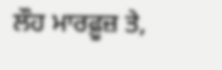ਲੌਹ ਮਾਰਫ਼ੂਜ਼ ਤੇ,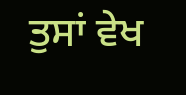ਤੁਸਾਂ ਵੇਖ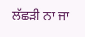ਲੱਛੜੀ ਨਾ ਜਾ